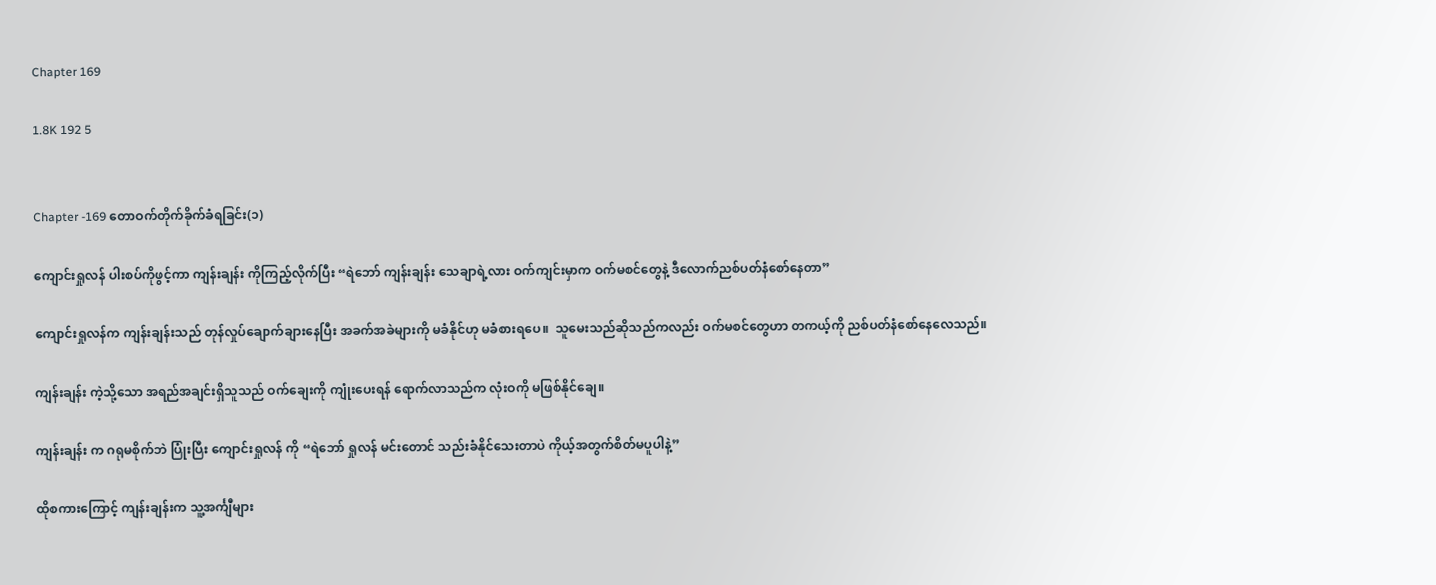Chapter 169

1.8K 192 5


Chapter -169 တောဝက်တိုက်ခိုက်ခံရခြင်း(၁)

ကျောင်းရှုလန် ပါးစပ်ကိုဖွင့်ကာ ကျန်းချန်း ကိုကြည့်လိုက်ပြီး “ရဲဘော် ကျန်းချန်း သေချာရဲ့လား ဝက်ကျင်းမှာက ဝက်မစင်တွေနဲ့ ဒီလောက်ညစ်ပတ်နံစော်နေတာ”

ကျောင်းရှုလန်က ကျန်းချန်းသည် တုန်လှုပ်ချောက်ချားနေပြီး အခက်အခဲများကို မခံနိုင်ဟု မခံစားရပေ။  သူမေးသည်ဆိုသည်ကလည်း ဝက်မစင်တွေဟာ တကယ့်ကို ညစ်ပတ်နံစော်နေလေသည်။

ကျန်းချန်း ကဲ့သို့သော အရည်အချင်းရှိသူသည် ဝက်ချေးကို ကျုံးပေးရန် ရောက်လာသည်က လုံးဝကို မဖြစ်နိုင်ချေ။

ကျန်းချန်း က ဂရုမစိုက်ဘဲ ပြုံးပြီး ကျောင်းရှုလန် ကို “ရဲဘော် ရှုလန် မင်းတောင် သည်းခံနိုင်သေးတာပဲ ကိုယ့်အတွက်စိတ်မပူပါနဲ့”

ထိုစကားကြောင့် ကျန်းချန်းက သူ့အင်္ကျီများ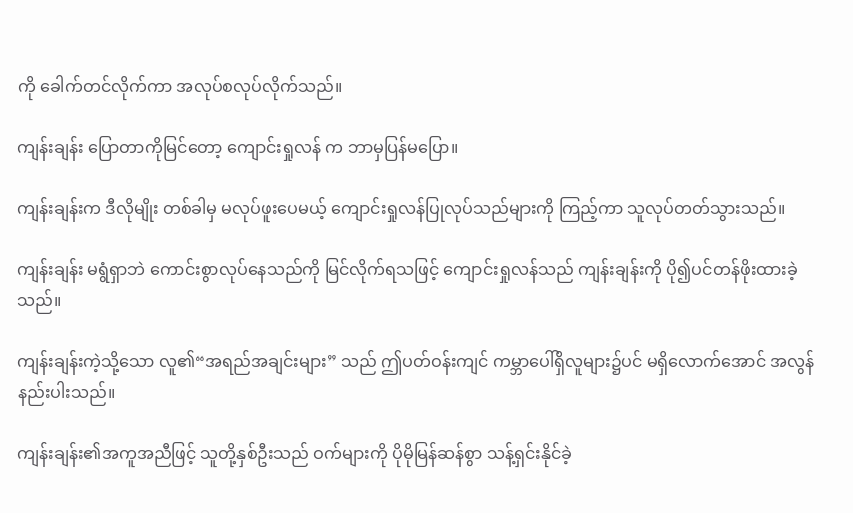ကို ခေါက်တင်လိုက်ကာ အလုပ်စလုပ်လိုက်သည်။

ကျန်းချန်း ပြောတာကိုမြင်တော့ ကျောင်းရှုလန် က ဘာမှပြန်မပြော။

ကျန်းချန်းက ဒီလိုမျိုး တစ်ခါမှ မလုပ်ဖူးပေမယ့် ကျောင်းရှုလန်ပြုလုပ်သည်များကို ကြည့်ကာ သူလုပ်တတ်သွားသည်။

ကျန်းချန်း မရွံရှာဘဲ ကောင်းစွာလုပ်နေသည်ကို မြင်လိုက်ရသဖြင့် ကျောင်းရှုလန်သည် ကျန်းချန်းကို ပို၍ပင်တန်ဖိုးထားခဲ့သည်။

ကျန်းချန်းကဲ့သို့သော လူ၏“အရည်အချင်းများ” သည် ဤပတ်ဝန်းကျင် ကမ္ဘာပေါ်ရှိလူများ၌ပင် မရှိလောက်အောင် အလွန်နည်းပါးသည်။

ကျန်းချန်း၏အကူအညီဖြင့် သူတို့နှစ်ဦးသည် ဝက်များကို ပိုမိုမြန်ဆန်စွာ သန့်ရှင်းနိုင်ခဲ့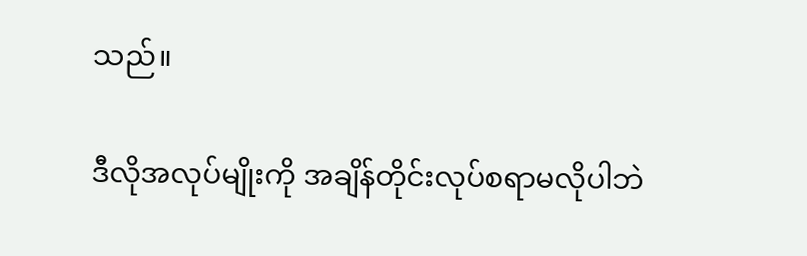သည်။

ဒီလိုအလုပ်မျိုးကို အချိန်တိုင်းလုပ်စရာမလိုပါဘဲ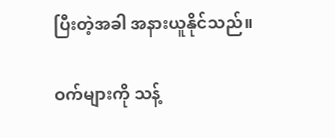ပြီးတဲ့အခါ အနားယူနိုင်သည်။

ဝက်များကို သန့်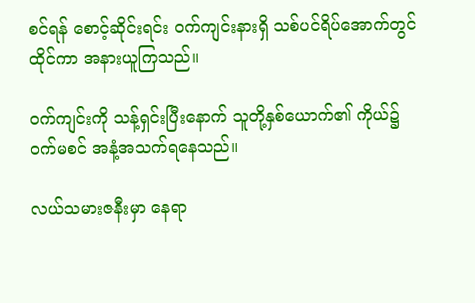စင်ရန် စောင့်ဆိုင်းရင်း ဝက်ကျင်းနားရှိ သစ်ပင်ရိပ်အောက်တွင် ထိုင်ကာ အနားယူကြသည်။

ဝက်ကျင်းကို သန့်ရှင်းပြီးနောက် သူတို့နှစ်ယောက်၏ ကိုယ်၌ ဝက်မစင် အနံ့အသက်ရနေသည်။

လယ်သမားဇနီးမှာ နေရာ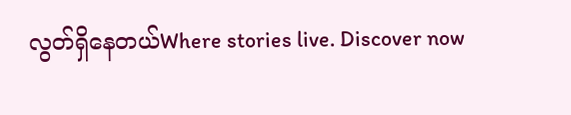လွတ်ရှိနေတယ်Where stories live. Discover now